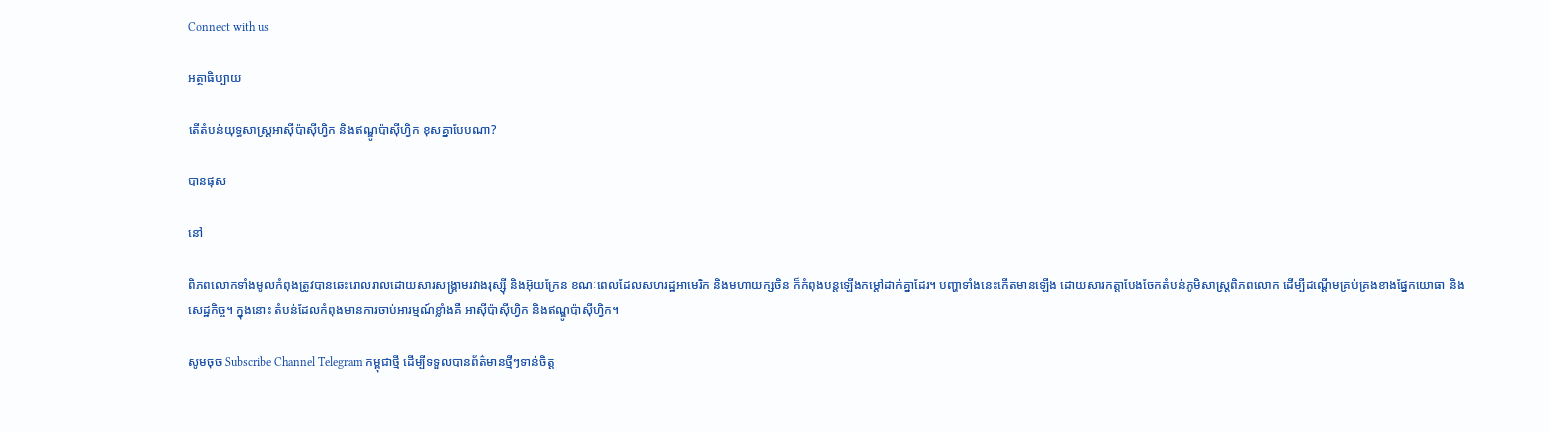Connect with us

អត្ថាធិប្បាយ

តើតំបន់យុទ្ធសាស្រ្តអាស៊ីប៉ាស៊ីហ្វិក និងឥណ្ឌូប៉ាស៊ីហ្វិក ខុសគ្នាបែបណា?

បានផុស

នៅ

ពិភពលោកទាំងមូលកំពុងត្រូវបានឆេះរោលរាលដោយសារសង្គ្រាមរវាងរុស្ស៊ី និងអ៊ុយក្រែន ខណៈពេលដែលសហរដ្ឋអាមេរិក និងមហាយក្សចិន ក៏កំពុងបន្តឡើងកម្តៅដាក់គ្នាដែរ។ បញ្ហាទាំងនេះកើតមានឡើង ដោយសារកត្តាបែងចែកតំបន់ភូមិសាស្ត្រពិភពលោក ដើម្បីដណ្ដើមគ្រប់គ្រងខាងផ្នែកយោធា និងសេដ្ឋកិច្ច។ ក្នុងនោះ តំបន់ដែលកំពុងមានការចាប់អារម្មណ៍ខ្លាំងគឺ អាស៊ីប៉ាស៊ីហ្វិក និងឥណ្ឌូប៉ាស៊ីហ្វិក។

សូមចុច Subscribe Channel Telegram កម្ពុជាថ្មី ដើម្បីទទួលបានព័ត៌មានថ្មីៗទាន់ចិត្ត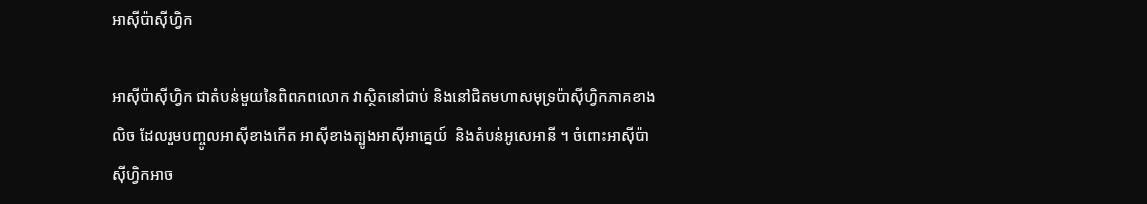អាស៊ីប៉ាស៊ីហ្វិក

អាស៊ីប៉ាស៊ីហ្វិក ជាតំបន់មួយនៃពិពភពលោក វាស្ថិតនៅជាប់ និងនៅជិតមហាសមុទ្រប៉ាស៊ីហ្វិកភាគខាងលិច ដែលរួមបញ្ចូលអាស៊ីខាងកើត អាស៊ីខាងត្បូងអាស៊ីអាគ្នេយ៍  និងតំបន់អូសេអានី ។ ចំពោះអាស៊ីប៉ាស៊ីហ្វិកអាច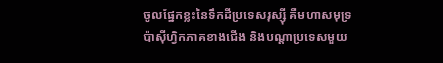ចូលផ្នែកខ្លះនៃទឹកដីប្រទេសរុស្ស៊ី គឺមហាសមុទ្រប៉ាស៊ីហ្វិកភាគខាងជើង និងបណ្ដាប្រទេសមួយ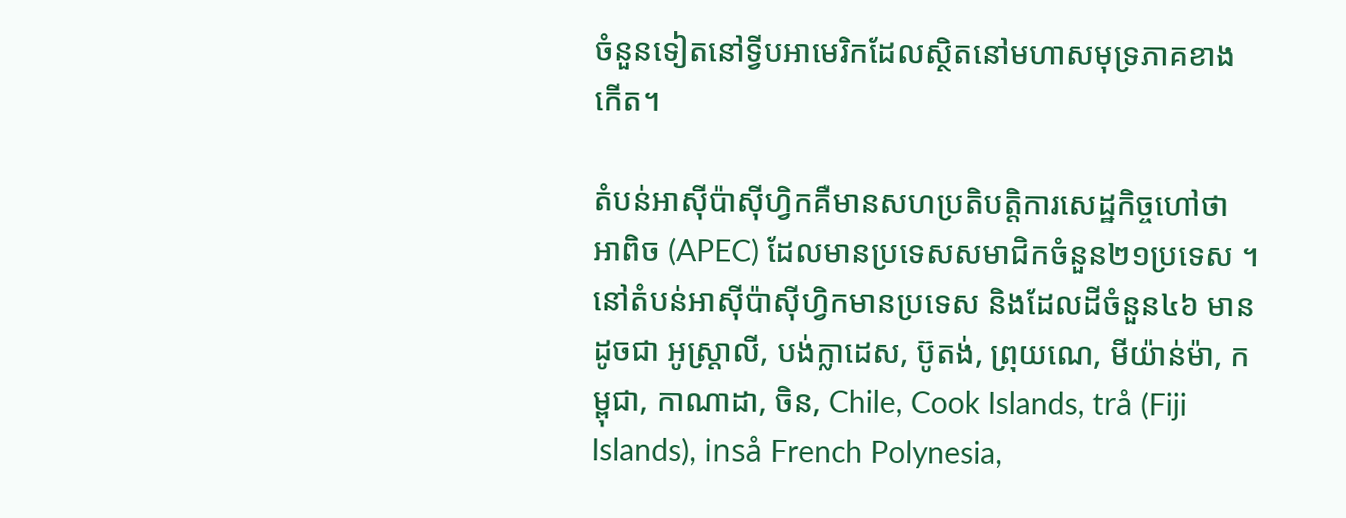ចំនួនទៀតនៅទ្វីបអាមេរិកដែលស្ថិតនៅមហាសមុទ្រភាគខាងកើត។

តំបន់អាស៊ីប៉ាស៊ីហ្វិកគឺមានសហប្រតិបត្តិការសេដ្ឋកិច្ចហៅថា អាពិច (APEC) ដែលមានប្រទេសសមាជិកចំនួន២១ប្រទេស ។ នៅតំបន់អាស៊ីប៉ាស៊ីហ្វិកមានប្រទេស និងដែលដីចំនួន៤៦ មានដូចជា អូស្ត្រាលី, បង់ក្លាដេស, ប៊ូតង់, ព្រុយណេ, មីយ៉ាន់ម៉ា, កម្ពុជា, កាណាដា, ចិន, Chile, Cook Islands, trå (Fiji Islands), inså French Polynesia,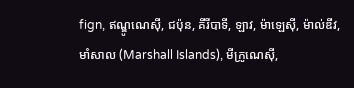fign, ឥណ្ឌូណេស៊ី, ជប៉ុន, គីរីបាទី, ឡាវ, ម៉ាឡេស៊ី, ម៉ាល់ឌីវ, មាំសាល (Marshall Islands), មីក្រូណេស៊ី,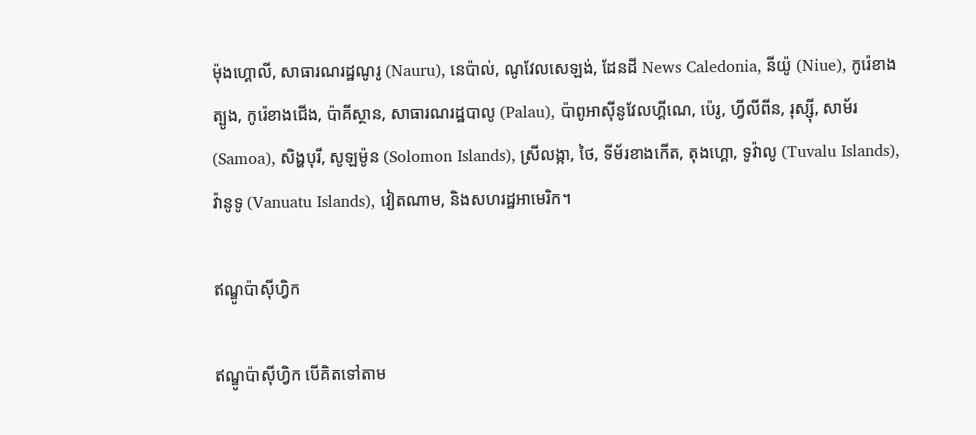ម៉ុងហ្គោលី, សាធារណរដ្ឋណូរូ (Nauru), នេប៉ាល់, ណូវែលសេឡង់, ដែនដី News Caledonia, នីយ៉ូ (Niue), កូរ៉េខាងត្បូង, កូរ៉េខាងជើង, ប៉ាគីស្ថាន, សាធារណរដ្ឋបាលូ (Palau), ប៉ាពូអាស៊ីនូវែលហ្គីណេ, ប៉េរូ, ហ្វីលីពីន, រុស្ស៊ី, សាម័រ (Samoa), សិង្ហបុរី, សូឡម៉ូន (Solomon Islands), ស្រីលង្កា, ថៃ, ទីម័រខាងកើត, តុងហ្គោ, ទូវ៉ាលូ (Tuvalu Islands), វ៉ានូទូ (Vanuatu Islands), វៀតណាម, និងសហរដ្ឋអាមេរិក។

ឥណ្ឌូប៉ាស៊ីហ្វិក

ឥណ្ឌូប៉ាស៊ីហ្វិក បើគិតទៅតាម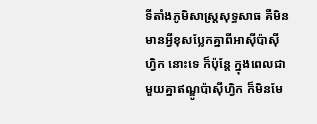ទីតាំងភូមិសាស្រ្តសុទ្ធសាធ គឺមិនមានអ្វីខុសប្លែកគ្នាពីអាស៊ីប៉ាស៊ីហ្វិក នោះទេ ក៏ប៉ុន្តែ ក្នុងពេលជាមួយគ្នាឥណ្ឌូប៉ាស៊ីហ្វិក ក៏មិនមែ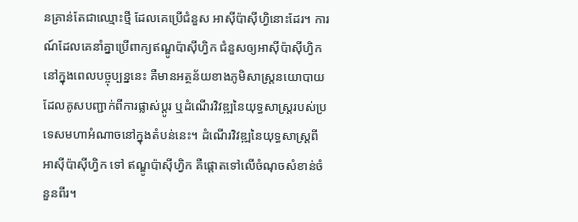នគ្រាន់តែជាឈ្មោះថ្មី ដែលគេប្រើជំនួស អាស៊ីប៉ាស៊ីហ្វិនោះដែរ។ ការណ៍ដែលគេនាំគ្នាប្រើពាក្យឥណ្ឌូប៉ាស៊ីហ្វិក ជំនួសឲ្យអាស៊ីប៉ាស៊ីហ្វិកនៅក្នុងពេលបច្ចុប្បន្ននេះ គឺមានអត្ថន័យខាងភូមិសាស្រ្តនយោបាយ ដែលគូសបញ្ជាក់ពីការផ្លាស់ប្តូរ ឬដំណើរវិវឌ្ឍនៃយុទ្ធសាស្រ្តរបស់ប្រទេសមហាអំណាចនៅក្នុងតំបន់នេះ។ ដំណើរវិវឌ្ឍនៃយុទ្ធសាស្រ្តពី អាស៊ីប៉ាស៊ីហ្វិក ទៅ ឥណ្ឌូប៉ាស៊ីហ្វិក គឺផ្តោតទៅលើចំណុចសំខាន់ចំនួនពីរ។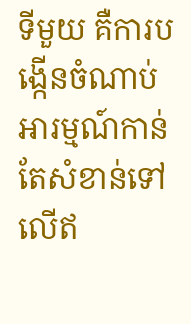ទីមួយ គឺការបង្កើនចំណាប់អារម្មណ៍កាន់តែសំខាន់ទៅលើឥ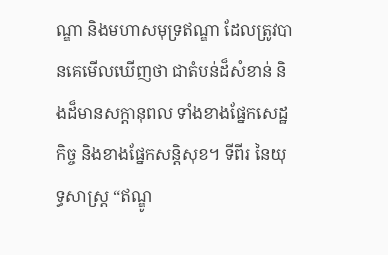ណ្ឌា និងមហាសមុទ្រឥណ្ឌា ដែលត្រូវបានគេមើលឃើញថា ជាតំបន់ដ៏សំខាន់ និងដ៏មានសក្តានុពល ទាំងខាងផ្នែកសេដ្ឋកិច្ច និងខាងផ្នែកសន្តិសុខ។ ទីពីរ នៃយុទ្ធសាស្រ្ត “ឥណ្ឌូ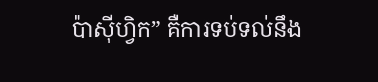ប៉ាស៊ីហ្វិក” គឺការទប់ទល់នឹង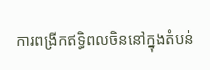ការពង្រីកឥទ្ធិពលចិននៅក្នុងតំបន់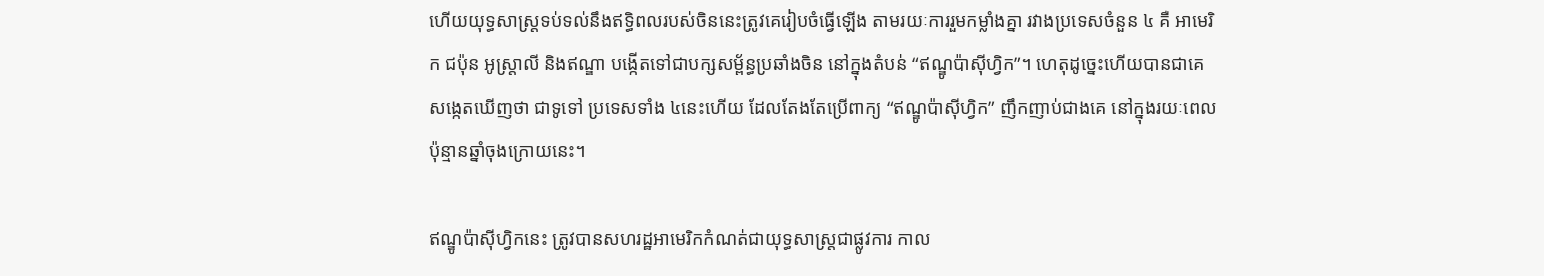ហើយយុទ្ធសាស្រ្តទប់ទល់នឹងឥទ្ធិពលរបស់ចិននេះត្រូវគេរៀបចំធ្វើឡើង តាមរយៈការរួមកម្លាំងគ្នា រវាងប្រទេសចំនួន ៤ គឺ អាមេរិក ជប៉ុន អូស្រ្តាលី និងឥណ្ឌា បង្កើតទៅជាបក្សសម្ព័ន្ធប្រឆាំងចិន នៅក្នុងតំបន់ “ឥណ្ឌូប៉ាស៊ីហ្វិក”។ ហេតុដូច្នេះហើយបានជាគេសង្កេតឃើញថា ជាទូទៅ ប្រទេសទាំង ៤នេះហើយ ដែលតែងតែប្រើពាក្យ “ឥណ្ឌូប៉ាស៊ីហ្វិក” ញឹកញាប់ជាងគេ នៅក្នុងរយៈពេលប៉ុន្មានឆ្នាំចុងក្រោយនេះ។

ឥណ្ឌូប៉ាស៊ីហ្វិកនេះ ត្រូវបានសហរដ្ឋអាមេរិកកំណត់ជាយុទ្ធសាស្រ្តជាផ្លូវការ កាល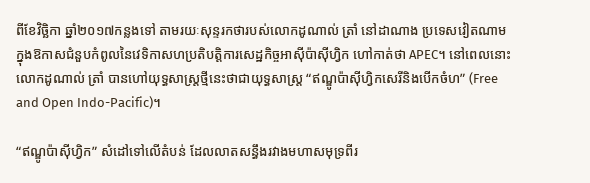ពីខែវិច្ឆិកា ឆ្នាំ២០១៧កន្លងទៅ តាមរយៈសុន្ទរកថារបស់លោកដូណាល់ ត្រាំ នៅដាណាង ប្រទេសវៀតណាម ក្នុងឱកាសជំនួបកំពូលនៃវេទិកាសហប្រតិបត្តិការសេដ្ឋកិច្ចអាស៊ីប៉ាស៊ីហ្វិក ហៅកាត់ថា APEC។ នៅពេលនោះ លោកដូណាល់ ត្រាំ បានហៅយុទ្ធសាស្រ្តថ្មីនេះថាជាយុទ្ធសាស្រ្ត “ឥណ្ឌូប៉ាស៊ីហ្វិកសេរីនិងបើកចំហ” (Free and Open Indo-Pacific)។

“ឥណ្ឌូប៉ាស៊ីហ្វិក” សំដៅទៅលើតំបន់ ដែលលាតសន្ធឹងរវាងមហាសមុទ្រពីរ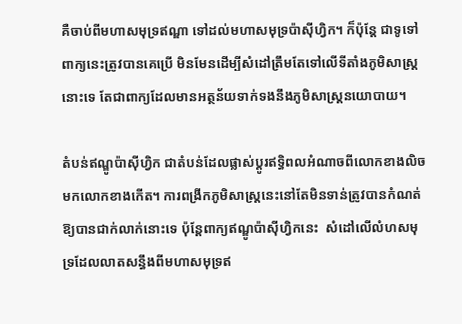គឺចាប់ពីមហាសមុទ្រឥណ្ឌា ទៅដល់មហាសមុទ្រប៉ាស៊ីហ្វិក។ ក៏ប៉ុន្តែ ជាទូទៅ ពាក្យនេះត្រូវបានគេប្រើ មិនមែនដើម្បីសំដៅត្រឹមតែទៅលើទីតាំងភូមិសាស្ត្រនោះទេ តែជាពាក្យដែលមានអត្ថន័យទាក់ទងនឹងភូមិសាស្រ្តនយោបាយ។

តំបន់ឥណ្ឌូប៉ាស៊ីហ្វិក ជាតំបន់ដែលផ្លាស់ប្ដូរឥទ្ធិពលអំណាចពីលោកខាងលិចមកលោកខាងកើត។ ការពង្រីកភូមិសាស្ត្រនេះនៅតែមិនទាន់ត្រូវបានកំណត់ឱ្យបានជាក់លាក់នោះទេ ប៉ុន្ដែពាក្យឥណ្ឌូប៉ាស៊ីហ្វិកនេះ  សំដៅលើលំហសមុទ្រដែលលាតសន្ធឹងពីមហាសមុទ្រឥ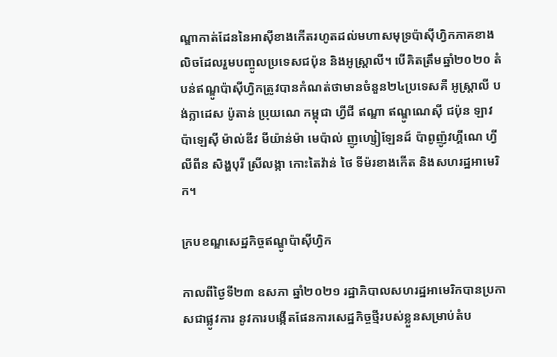ណ្ឌាកាត់ដែននៃអាស៊ីខាងកើតរហូតដល់មហាសមុទ្រប៉ាស៊ីហ្វិកភាគខាងលិចដែលរួមបញ្ចូលប្រទេសជប៉ុន និងអូស្ត្រាលី។ បើគិតត្រឹមឆ្នាំ២០២០ តំបន់ឥណ្ឌូប៉ាស៊ីហ្វិកត្រូវបានកំណត់ថាមានចំនួន២៤ប្រទេសគឺ អូស្ត្រាលី បង់ក្លាដេស ប៉ូតាន់ ប្រុយណេ កម្ពុជា ហ្វីជី ឥណ្ឌា ឥណ្ឌូណេស៊ី ជប៉ុន ឡាវ ប៉ាឡេស៊ី ម៉ាល់ឌីវ មីយ៉ាន់ម៉ា មេប៉ាល់ ញូហ្សៀឡែនដ៍ ប៉ាពូញ៉ូវហ្គីណេ ហ្វីលីពីន សិង្ហបុរី ស្រីលង្កា កោះតៃវ៉ាន់ ថៃ ទីម៉រខាងកើត និងសហរដ្ឋអាមេរិក។

ក្របខណ្ឌសេដ្ឋកិច្ចឥណ្ឌូប៉ាស៊ីហ្វិក

កាលពីថ្ងៃទី២៣ ឧសភា ឆ្នាំ២០២១ រដ្ឋាភិបាលសហរដ្ឋអាមេរិកបានប្រកាសជាផ្លូវការ នូវការបង្កើតផែនការសេដ្ឋកិច្ចថ្មីរបស់ខ្លួនសម្រាប់តំប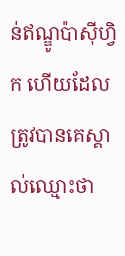ន់ឥណ្ឌូប៉ាស៊ីហ្វិក ហើយដែលត្រូវបានគេស្គាល់ឈ្មោះថា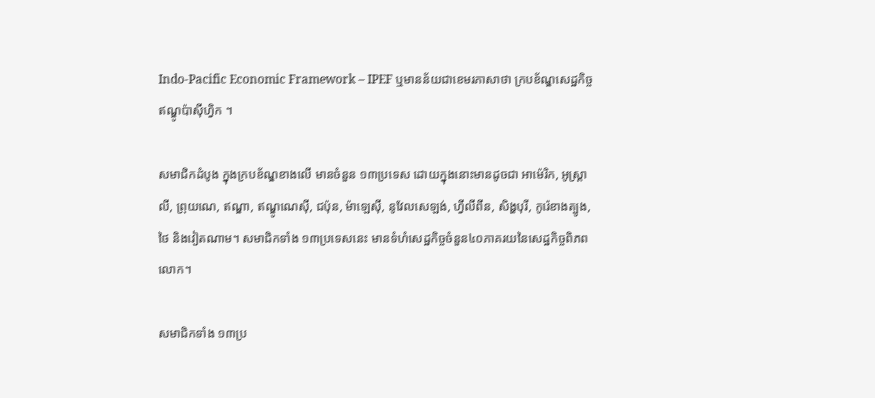Indo-Pacific Economic Framework – IPEF ឬមានន័យជាខេមរភាសាថា ក្របខ័ណ្ឌសេដ្ឋកិច្ចឥណ្ឌូប៉ាស៊ីហ្វិក ។

សមាជិកដំបូង ក្នុងក្របខ័ណ្ឌខាងលើ មានចំនួន ១៣ប្រទេស ដោយក្នុងនោះមានដូចជា អាម៉េរិក, អូស្រ្តាលី, ព្រុយណេ, ឥណ្ឌា, ឥណ្ឌូណេស៊ី, ជប៉ុន, ម៉ាឡេស៊ី, នូវែលសេឡង់, ហ្វីលីពីន, សិង្ហបុរី, កូរ៉េខាងត្បូង, ថៃ និងវៀតណាម។ សមាជិកទាំង ១៣ប្រទេសនេះ មានទំហំសេដ្ឋកិច្ចចំនួន៤០ភាគរយនៃសេដ្ឋកិច្ចពិភពលោក។

សមាជិកទាំង ១៣ប្រ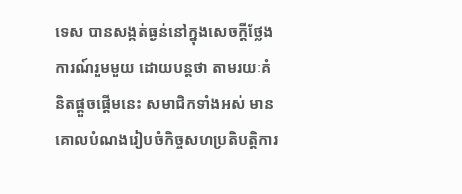ទេស បានសង្កត់ធ្ងន់នៅក្នុងសេចក្ដីថ្លែងការណ៍រួមមួយ ដោយបន្តថា តាមរយៈគំនិតផ្តួចផ្តើមនេះ សមាជិកទាំងអស់ មានគោលបំណងរៀបចំកិច្ចសហប្រតិបត្តិការ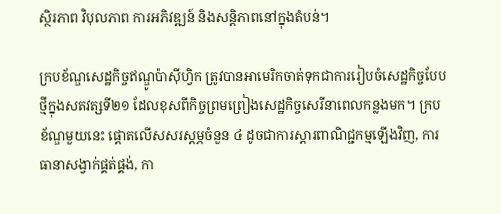ស្ថិរភាព វិបុលភាព ការអភិវឌ្ឍន៍ និងសន្តិភាពនៅក្នុងតំបន់។

ក្របខ័ណ្ឌសេដ្ឋកិច្ចឥណ្ឌូប៉ាស៊ីហ្វិក ត្រូវបានអាមេរិកចាត់ទុកជាការរៀបចំសេដ្ឋកិច្ចបែបថ្មីក្នុងសតវត្សទី២១ ដែលខុសពីកិច្ចព្រមព្រៀងសេដ្ឋកិច្ចសេរីនាពេលកន្លងមក។ ក្របខ័ណ្ឌមួយនេះ ផ្ដោតលើសសរស្ដម្ភចំនួន ៤ ដូចជាការស្តារពាណិជ្ជកម្មឡើងវិញ, ការធានាសង្វាក់ផ្គត់ផ្គង់, កា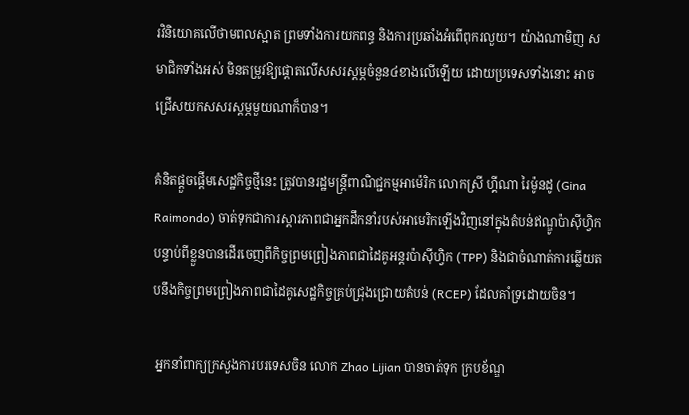រវិនិយោគលើថាមពលស្អាត ព្រមទាំងការយកពន្ធ និងការប្រឆាំងអំពើពុករលួយ។ យ៉ាងណាមិញ សមាជិកទាំងអស់ មិនតម្រូវឱ្យផ្តោតលើសសរស្តម្ភចំនួន៤ខាងលើឡើយ ដោយប្រទេសទាំងនោះ អាចជ្រើសយកសសរស្ដម្ភមួយណាក៏បាន។

គំនិតផ្ដួចផ្ដើមសេដ្ឋកិច្ចថ្មីនេះ ត្រូវបានរដ្ឋមន្ត្រីពាណិជ្ជកម្មអាម៉េរិក លោកស្រី ហ្គីណា រៃម៉ូនដូ (Gina Raimondo) ចាត់ទុកជាការស្ដារភាពជាអ្នកដឹកនាំរបស់អាមេរិកឡើងវិញនៅក្នុងតំបន់ឥណ្ឌូប៉ាស៊ីហ្វិក បន្ទាប់ពីខ្លួនបានដើរចេញពីកិច្ចព្រមព្រៀងភាពជាដៃគូអន្តរប៉ាស៊ីហ្វិក (TPP) និងជាចំណាត់ការឆ្លើយតបនឹងកិច្ចព្រមព្រៀងភាពជាដៃគូសេដ្ឋកិច្ចគ្រប់ជ្រុងជ្រោយតំបន់ (RCEP) ដែលគាំទ្រដោយចិន។

 អ្នកនាំពាក្យក្រសួងការបរទេសចិន លោក Zhao Lijian បានចាត់ទុក ក្របខ័ណ្ឌ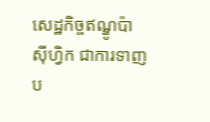សេដ្ឋកិច្ចឥណ្ឌូប៉ាស៊ីហ្វិក ជាការទាញប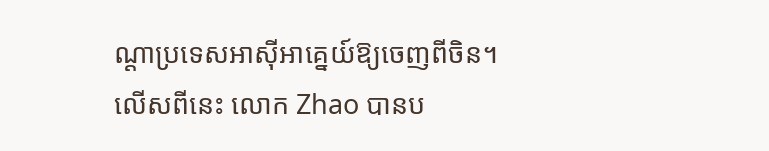ណ្ដាប្រទេសអាស៊ីអាគ្នេយ៍ឱ្យចេញពីចិន។ លើសពីនេះ លោក Zhao បានប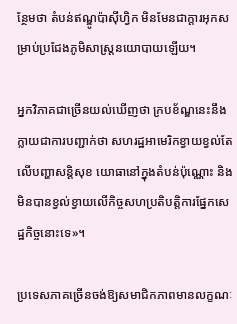ន្ថែមថា តំបន់ឥណ្ឌូប៉ាស៊ីហ្វិក មិនមែនជាក្ដារអុកសម្រាប់ប្រជែងភូមិសាស្ត្រនយោបាយឡើយ។

អ្នកវិភាគជាច្រើនយល់ឃើញថា ក្របខ័ណ្ឌនេះនឹងក្លាយជាការបញ្ជាក់ថា សហរដ្ឋអាមេរិកខ្វាយខ្វល់តែលើបញ្ហាសន្តិសុខ យោធានៅក្នុងតំបន់ប៉ុណ្ណោះ និងមិនបានខ្វល់ខ្វាយលើកិច្ចសហប្រតិបត្តិការផ្នែកសេដ្ឋកិច្ចនោះទេ»។

ប្រទេសភាគច្រើនចង់ឱ្យសមាជិកភាពមានលក្ខណៈ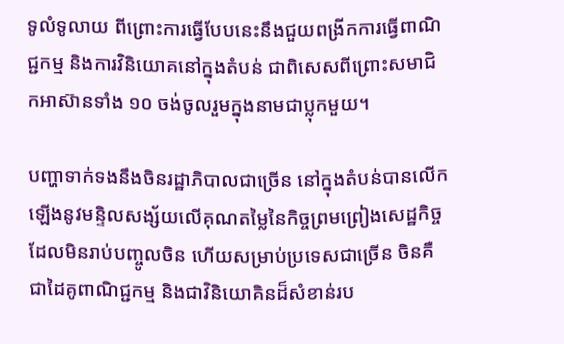ទូលំទូលាយ ពីព្រោះការធ្វើបែបនេះនឹងជួយពង្រីកការធ្វើពាណិជ្ជកម្ម និងការវិនិយោគនៅក្នុងតំបន់ ជាពិសេសពីព្រោះសមាជិកអាស៊ានទាំង ១០ ចង់ចូលរួមក្នុងនាមជាប្លុកមួយ។

បញ្ហាទាក់ទងនឹងចិនរដ្ឋាភិបាលជាច្រើន នៅក្នុងតំបន់បានលើកឡើងនូវមន្ទិលសង្ស័យលើគុណតម្លៃនៃកិច្ចព្រមព្រៀងសេដ្ឋកិច្ចដែលមិនរាប់បញ្ចូលចិន ហើយសម្រាប់ប្រទេសជាច្រើន ចិនគឺជាដៃគូពាណិជ្ជកម្ម និងជាវិនិយោគិនដ៏សំខាន់រប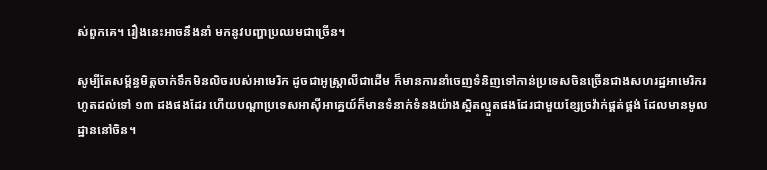ស់ពួកគេ។ រឿងនេះអាចនឹងនាំ មកនូវបញ្ហាប្រឈមជាច្រើន។

សូម្បីតែសម្ព័ន្ធមិត្តចាក់ទឹកមិនលិចរបស់អាមេរិក ដូចជាអូស្ត្រាលីជាដើម ក៏មានការនាំចេញទំនិញទៅកាន់ប្រទេសចិនច្រើនជាងសហរដ្ឋអាមេរិករហូតដល់ទៅ ១៣ ដងផងដែរ ហើយបណ្តាប្រទេសអាស៊ីអាគ្នេយ៍ក៏មានទំនាក់ទំនងយ៉ាងស្អិតល្មួតផងដែរជាមួយខ្សែច្រវ៉ាក់ផ្គត់ផ្គង់ ដែលមានមូលដ្ឋាននៅចិន។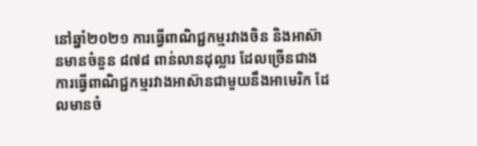នៅឆ្នាំ២០២១ ការធ្វើពាណិជ្ជកម្មរវាងចិន និងអាស៊ានមានចំនួន ៨៧៨ ពាន់លានដុល្លារ ដែលច្រើនជាងការធ្វើពាណិជ្ជកម្មរវាងអាស៊ានជាមួយនឹងអាមេរិក ដែលមានចំ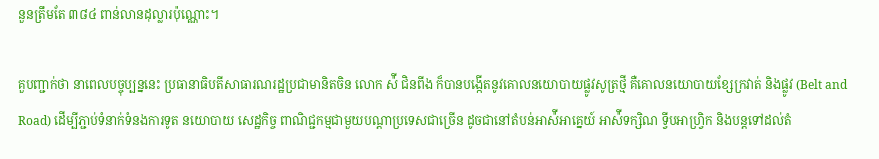នួនត្រឹមតែ ៣៨៤ ពាន់លានដុល្លារប៉ុណ្ណោះ។

គួបញ្ជាក់ថា នាពេលបច្ចុប្បន្ននេះ ប្រធានាធិបតីសាធារណរដ្ឋប្រជាមានិតចិន លោក ស៉ី ជិនពីង ក៏បានបង្កើតនូវគោលនយោបាយផ្លូវសូត្រថ្មី គឺគោលនយោបាយខ្សែក្រវាត់ និងផ្លូវ (Belt and Road) ដើម្បីភ្ជាប់ទំនាក់ទំនងការទូត នយោបាយ សេដ្ឋកិច្ច ពាណិជ្ជកម្មជាមួយបណ្ដាប្រទេសជាច្រើន ដូចជានៅតំបន់អាស៉ីអាគ្នេយ៍ អាស៉ីទក្សិណ ទ្វីបអាហ្វ្រិក និងបន្តទៅដល់តំ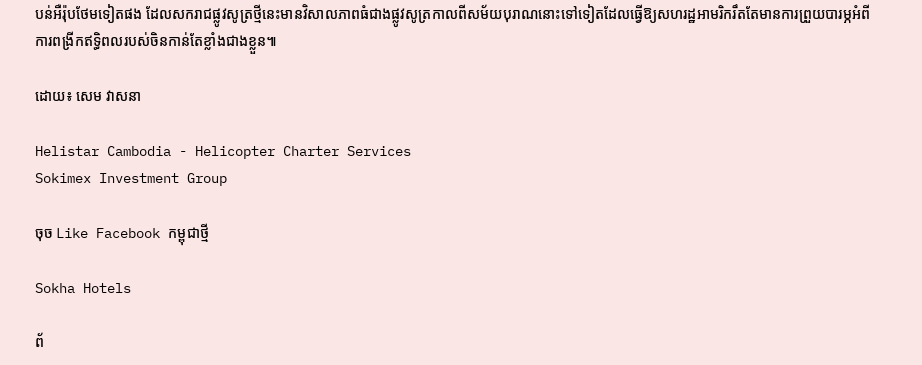បន់អឺរ៉ុបថែមទៀតផង ដែលសករាជផ្លូវសូត្រថ្មីនេះមានវិសាលភាពធំជាងផ្លូវសូត្រកាលពីសម័យបុរាណនោះទៅទៀតដែលធ្វើឱ្យសហរដ្ឋអាមរិករឹតតែមានការព្រួយបារម្ភអំពីការពង្រីកឥទ្ធិពលរបស់ចិនកាន់តែខ្លាំងជាងខ្លួន៕

ដោយ៖ សេម វាសនា

Helistar Cambodia - Helicopter Charter Services
Sokimex Investment Group

ចុច Like Facebook កម្ពុជាថ្មី

Sokha Hotels

ព័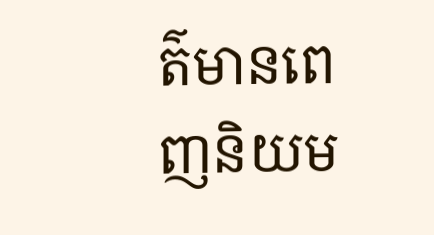ត៌មានពេញនិយម